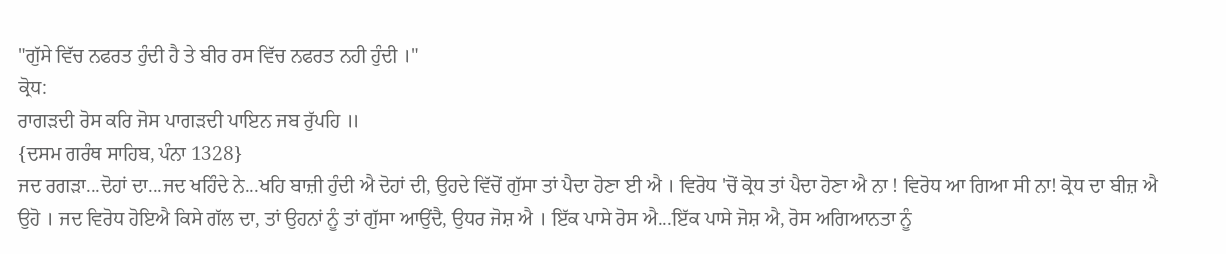"ਗੁੱਸੇ ਵਿੱਚ ਨਫਰਤ ਹੁੰਦੀ ਹੈ ਤੇ ਬੀਰ ਰਸ ਵਿੱਚ ਨਫਰਤ ਨਹੀ ਹੁੰਦੀ ।"
ਕ੍ਰੋਧ:
ਰਾਗੜਦੀ ਰੋਸ ਕਰਿ ਜੋਸ ਪਾਗੜਦੀ ਪਾਇਨ ਜਬ ਰੁੱਪਹਿ ॥
{ਦਸਮ ਗਰੰਥ ਸਾਹਿਬ, ਪੰਨਾ 1328}
ਜਦ ਰਗੜਾ...ਦੋਹਾਂ ਦਾ...ਜਦ ਖਹਿੰਦੇ ਨੇ...ਖਹਿ ਬਾਜ਼ੀ ਹੁੰਦੀ ਐ ਦੋਹਾਂ ਦੀ, ਉਹਦੇ ਵਿੱਚੋਂ ਗੁੱਸਾ ਤਾਂ ਪੈਦਾ ਹੋਣਾ ਈ ਐ । ਵਿਰੋਧ 'ਚੋਂ ਕ੍ਰੋਧ ਤਾਂ ਪੈਦਾ ਹੋਣਾ ਐ ਨਾ ! ਵਿਰੋਧ ਆ ਗਿਆ ਸੀ ਨਾ! ਕ੍ਰੋਧ ਦਾ ਬੀਜ਼ ਐ ਉਹੋ । ਜਦ ਵਿਰੋਧ ਹੋਇਐ ਕਿਸੇ ਗੱਲ ਦਾ, ਤਾਂ ਉਹਨਾਂ ਨੂੰ ਤਾਂ ਗੁੱਸਾ ਆਉਂਦੈ, ਉਧਰ ਜੋਸ਼ ਐ । ਇੱਕ ਪਾਸੇ ਰੋਸ ਐ...ਇੱਕ ਪਾਸੇ ਜੋਸ਼ ਐ, ਰੋਸ ਅਗਿਆਨਤਾ ਨੂੰ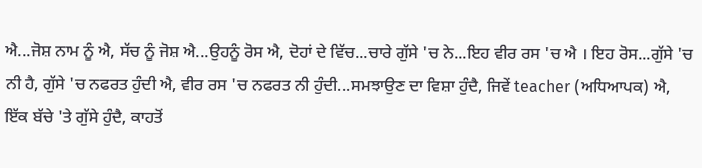ਐ...ਜੋਸ਼ ਨਾਮ ਨੂੰ ਐ, ਸੱਚ ਨੂੰ ਜੋਸ਼ ਐ...ਉਹਨੂੰ ਰੋਸ ਐ, ਦੋਹਾਂ ਦੇ ਵਿੱਚ...ਚਾਰੇ ਗੁੱਸੇ 'ਚ ਨੇ...ਇਹ ਵੀਰ ਰਸ 'ਚ ਐ । ਇਹ ਰੋਸ...ਗੁੱਸੇ 'ਚ ਨੀ ਹੈ, ਗੁੱਸੇ 'ਚ ਨਫਰਤ ਹੁੰਦੀ ਐ, ਵੀਰ ਰਸ 'ਚ ਨਫਰਤ ਨੀ ਹੁੰਦੀ...ਸਮਝਾਉਣ ਦਾ ਵਿਸ਼ਾ ਹੁੰਦੈ, ਜਿਵੇਂ teacher (ਅਧਿਆਪਕ) ਐ, ਇੱਕ ਬੱਚੇ 'ਤੇ ਗੁੱਸੇ ਹੁੰਦੈ, ਕਾਹਤੋਂ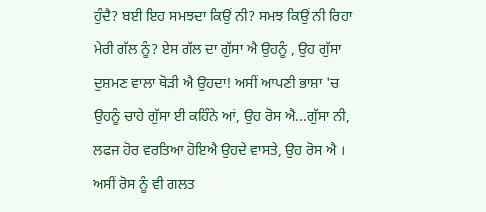ਹੁੰਦੈ? ਬਈ ਇਹ ਸਮਝਦਾ ਕਿਉਂ ਨੀ? ਸਮਝ ਕਿਉਂ ਨੀ ਰਿਹਾ ਮੇਰੀ ਗੱਲ ਨੂੰ? ਏਸ ਗੱਲ ਦਾ ਗੁੱਸਾ ਐ ਉਹਨੂੰ , ਉਹ ਗੁੱਸਾ ਦੁਸ਼ਮਣ ਵਾਲਾ ਥੋੜੀ ਐ ਉਹਦਾ! ਅਸੀਂ ਆਪਣੀ ਭਾਸ਼ਾ 'ਚ ਉਹਨੂੰ ਚਾਹੇ ਗੁੱਸਾ ਈ ਕਹਿੰਨੇ ਆਂ, ਉਹ ਰੋਸ ਐ...ਗੁੱਸਾ ਨੀ, ਲਫਜ ਹੋਰ ਵਰਤਿਆ ਹੋਇਐ ਉਹਦੇ ਵਾਸਤੇ, ਉਹ ਰੋਸ ਐ । ਅਸੀਂ ਰੋਸ ਨੂੰ ਵੀ ਗਲਤ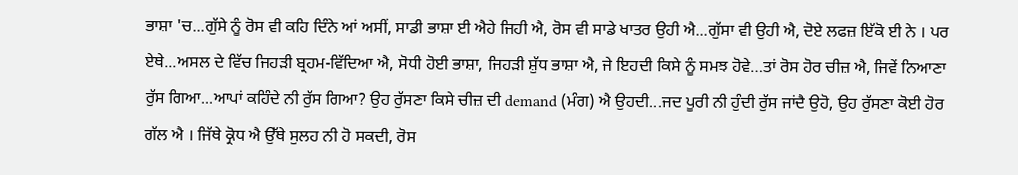ਭਾਸ਼ਾ 'ਚ...ਗੁੱਸੇ ਨੂੰ ਰੋਸ ਵੀ ਕਹਿ ਦਿੰਨੇ ਆਂ ਅਸੀਂ, ਸਾਡੀ ਭਾਸ਼ਾ ਈ ਐਹੇ ਜਿਹੀ ਐ, ਰੋਸ ਵੀ ਸਾਡੇ ਖਾਤਰ ਉਹੀ ਐ...ਗੁੱਸਾ ਵੀ ਉਹੀ ਐ, ਦੋਏ ਲਫਜ਼ ਇੱਕੋ ਈ ਨੇ । ਪਰ ਏਥੇ...ਅਸਲ ਦੇ ਵਿੱਚ ਜਿਹੜੀ ਬ੍ਰਹਮ-ਵਿੱਦਿਆ ਐ, ਸੋਧੀ ਹੋਈ ਭਾਸ਼ਾ, ਜਿਹੜੀ ਸ਼ੁੱਧ ਭਾਸ਼ਾ ਐ, ਜੇ ਇਹਦੀ ਕਿਸੇ ਨੂੰ ਸਮਝ ਹੋਵੇ…ਤਾਂ ਰੋਸ ਹੋਰ ਚੀਜ਼ ਐ, ਜਿਵੇਂ ਨਿਆਣਾ ਰੁੱਸ ਗਿਆ...ਆਪਾਂ ਕਹਿੰਦੇ ਨੀ ਰੁੱਸ ਗਿਆ? ਉਹ ਰੁੱਸਣਾ ਕਿਸੇ ਚੀਜ਼ ਦੀ demand (ਮੰਗ) ਐ ਉਹਦੀ...ਜਦ ਪੂਰੀ ਨੀ ਹੁੰਦੀ ਰੁੱਸ ਜਾਂਦੈ ਉਹੋ, ਉਹ ਰੁੱਸਣਾ ਕੋਈ ਹੋਰ ਗੱਲ ਐ । ਜਿੱਥੇ ਕ੍ਰੋਧ ਐ ਉੱਥੇ ਸੁਲਹ ਨੀ ਹੋ ਸਕਦੀ, ਰੋਸ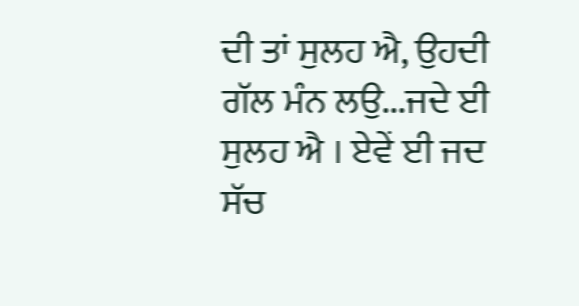ਦੀ ਤਾਂ ਸੁਲਹ ਐ, ਉਹਦੀ ਗੱਲ ਮੰਨ ਲਉ...ਜਦੇ ਈ ਸੁਲਹ ਐ । ਏਵੇਂ ਈ ਜਦ ਸੱਚ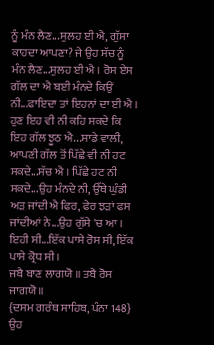ਨੂੰ ਮੰਨ ਲੈਣ...ਸੁਲਹ ਈ ਐ, ਗੁੱਸਾ ਕਾਹਦਾ ਆਪਣਾ? ਜੇ ਉਹ ਸੱਚ ਨੂੰ ਮੰਨ ਲੈਣ...ਸੁਲਹ ਈ ਐ । ਰੋਸ ਏਸ ਗੱਲ ਦਾ ਐ ਬਈ ਮੰਨਦੇ ਕਿਉਂ ਨੀ...ਫਾਇਦਾ ਤਾਂ ਇਹਨਾਂ ਦਾ ਈ ਐ । ਹੁਣ ਇਹ ਵੀ ਨੀ ਕਹਿ ਸਕਦੇ ਕਿ ਇਹ ਗੱਲ ਝੂਠ ਐ...ਸਾਡੇ ਵਾਲੀ, ਆਪਣੀ ਗੱਲ ਤੋਂ ਪਿੱਛੇ ਵੀ ਨੀ ਹਟ ਸਕਦੇ...ਸੱਚ ਐ । ਪਿੱਛੇ ਹਟ ਨੀ ਸਕਦੇ...ਉਹ ਮੰਨਦੇ ਨੀ, ਉੱਥੇ ਘੁੰਡੀ ਅੜ ਜਾਂਦੀ ਐ ਫਿਰ, ਫੇਰ ਝੜਾਂ ਫਸ ਜਾਂਦੀਆਂ ਨੇ...ਉਹ ਗੁੱਸੇ 'ਚ ਆ । ਇਹੀ ਸੀ...ਇੱਕ ਪਾਸੇ ਰੋਸ ਸੀ, ਇੱਕ ਪਾਸੇ ਕ੍ਰੋਧ ਸੀ ।
ਜਬੈ ਬਾਣ ਲਾਗਯੋ ॥ ਤਬੈ ਰੋਸ ਜਾਗਯੋ ॥
{ਦਸਮ ਗਰੰਥ ਸਾਹਿਬ, ਪੰਨਾ 148}
ਉਹ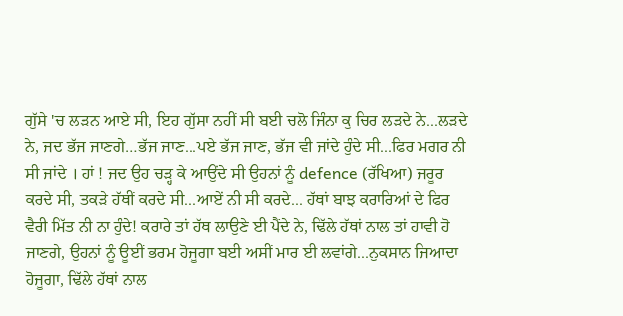ਗੁੱਸੇ 'ਚ ਲੜਨ ਆਏ ਸੀ, ਇਹ ਗੁੱਸਾ ਨਹੀਂ ਸੀ ਬਈ ਚਲੋ ਜਿੰਨਾ ਕੁ ਚਿਰ ਲੜਦੇ ਨੇ...ਲੜਦੇ ਨੇ, ਜਦ ਭੱਜ ਜਾਣਗੇ…ਭੱਜ ਜਾਣ...ਪਏ ਭੱਜ ਜਾਣ, ਭੱਜ ਵੀ ਜਾਂਦੇ ਹੁੰਦੇ ਸੀ...ਫਿਰ ਮਗਰ ਨੀ ਸੀ ਜਾਂਦੇ । ਹਾਂ ! ਜਦ ਉਹ ਚੜ੍ਹ ਕੇ ਆਉਂਦੇ ਸੀ ਉਹਨਾਂ ਨੂੰ defence (ਰੱਖਿਆ) ਜਰੂਰ ਕਰਦੇ ਸੀ, ਤਕੜੇ ਹੱਥੀਂ ਕਰਦੇ ਸੀ...ਆਏਂ ਨੀ ਸੀ ਕਰਦੇ... ਹੱਥਾਂ ਬਾਝ ਕਰਾਰਿਆਂ ਦੇ ਫਿਰ ਵੈਰੀ ਮਿੱਤ ਨੀ ਨਾ ਹੁੰਦੇ! ਕਰਾਰੇ ਤਾਂ ਹੱਥ ਲਾਉਣੇ ਈ ਪੈਂਦੇ ਨੇ, ਢਿੱਲੇ ਹੱਥਾਂ ਨਾਲ ਤਾਂ ਹਾਵੀ ਹੋ ਜਾਣਗੇ, ਉਹਨਾਂ ਨੂੰ ਊਈਂ ਭਰਮ ਹੋਜੂਗਾ ਬਈ ਅਸੀਂ ਮਾਰ ਈ ਲਵਾਂਗੇ...ਨੁਕਸਾਨ ਜਿਆਦਾ ਹੋਜੂਗਾ, ਢਿੱਲੇ ਹੱਥਾਂ ਨਾਲ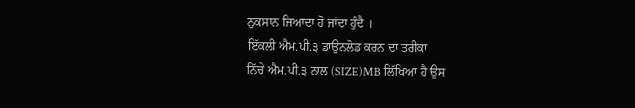ਨੁਕਸਾਨ ਜਿਆਦਾ ਹੋ ਜਾਂਦਾ ਹੁੰਦੈ ।
ਇੱਕਲੀ ਐਮ.ਪੀ.੩ ਡਾਉਨਲੋਡ ਕਰਨ ਦਾ ਤਰੀਕਾ
ਨਿੱਚੇ ਐਮ.ਪੀ.੩ ਨਾਲ (SIZE)MB ਲਿੱਖਿਆ ਹੈ ਉਸ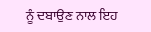ਨੂੰ ਦਬਾਉਣ ਨਾਲ ਇਹ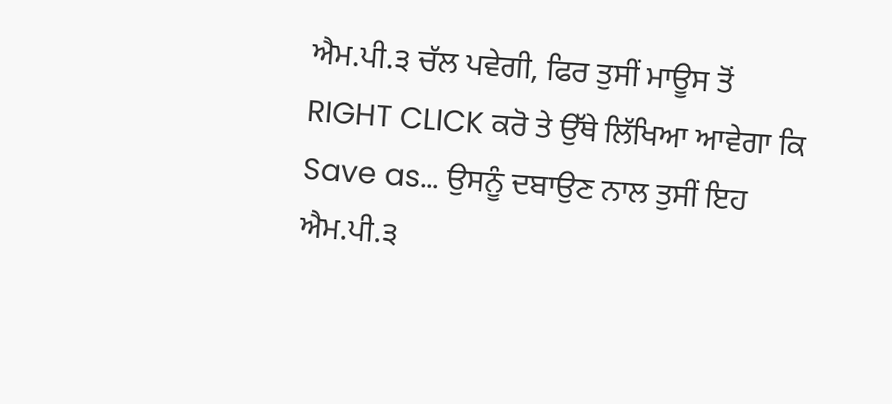ਐਮ.ਪੀ.੩ ਚੱਲ ਪਵੇਗੀ, ਫਿਰ ਤੁਸੀਂ ਮਾਊਸ ਤੋਂ RIGHT CLICK ਕਰੋ ਤੇ ਉੱਥੇ ਲਿੱਖਿਆ ਆਵੇਗਾ ਕਿ Save as... ਉਸਨੂੰ ਦਬਾਉਣ ਨਾਲ ਤੁਸੀਂ ਇਹ ਐਮ.ਪੀ.੩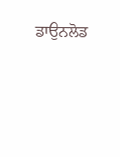ਡਾਉਨਲੋਡ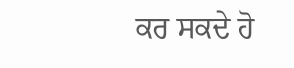ਕਰ ਸਕਦੇ ਹੋ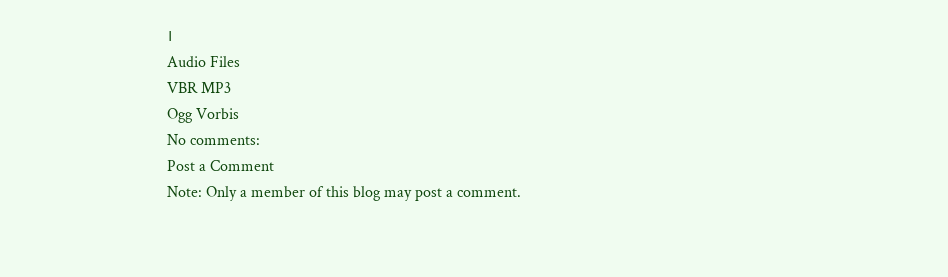।
Audio Files
VBR MP3
Ogg Vorbis
No comments:
Post a Comment
Note: Only a member of this blog may post a comment.